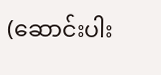(ဆောင်းပါး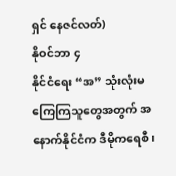ရှင် နေဇင်လတ်)
နိုဝင်ဘာ ၄
နိုင်ငံရေး “အ” သုံးလုံးမကြေကြသူတွေအတွက် အနောက်နိုင်ငံက ဒီမိုကရေစီ၊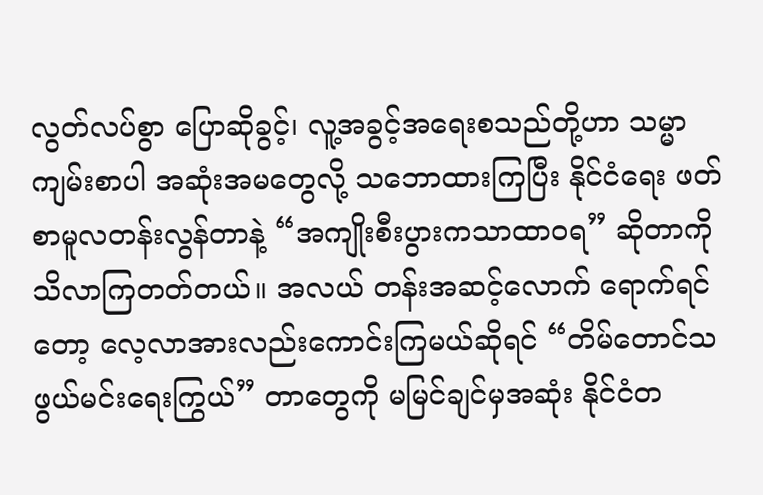လွတ်လပ်စွာ ပြောဆိုခွင့်၊ လူ့အခွင့်အရေးစသည်တို့ဟာ သမ္မာကျမ်းစာပါ အဆုံးအမတွေလို့ သဘောထားကြပြီး နိုင်ငံရေး ဖတ်စာမူလတန်းလွန်တာနဲ့ “အကျိုးစီးပွားကသာထာဝရ” ဆိုတာကို သိလာကြတတ်တယ်။ အလယ် တန်းအဆင့်လောက် ရောက်ရင်တော့ လေ့လာအားလည်းကောင်းကြမယ်ဆိုရင် “တိမ်တောင်သဖွယ်မင်းရေးကြွယ်” တာတွေကို မမြင်ချင်မှအဆုံး နိုင်ငံတ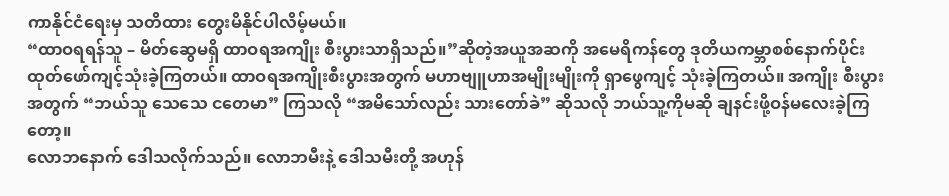ကာနိုင်ငံရေးမှ သတိထား တွေးမိနိုင်ပါလိမ့်မယ်။
“ထာဝရရန်သူ – မိတ်ဆွေမရှိ ထာဝရအကျိုး စီးပွားသာရှိသည်။”ဆိုတဲ့အယူအဆကို အမေရိကန်တွေ ဒုတိယကမ္ဘာစစ်နောက်ပိုင်းထုတ်ဖော်ကျင့်သုံးခဲ့ကြတယ်။ ထာဝရအကျိုးစီးပွားအတွက် မဟာဗျူဟာအမျိုးမျိုးကို ရှာဖွေကျင့် သုံးခဲ့ကြတယ်။ အကျိုး စီးပွားအတွက် “ဘယ်သူ သေသေ ငတေမာ” ကြသလို “အမိသော်လည်း သားတော်ခဲ” ဆိုသလို ဘယ်သူ့ကိုမဆို ချနင်းဖို့ဝန်မလေးခဲ့ကြတော့။
လောဘနောက် ဒေါသလိုက်သည်။ လောဘမီးနဲ့ ဒေါသမီးတို့ အဟုန်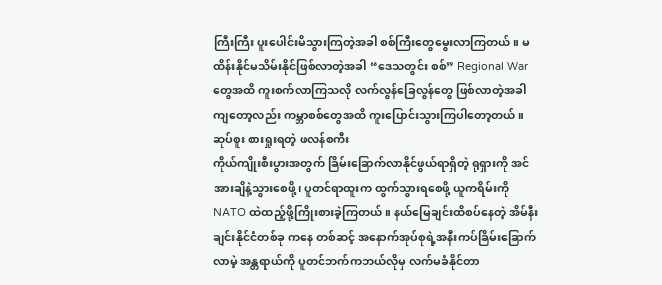ကြီးကြီး ပူးပေါင်းမိသွားကြတဲ့အခါ စစ်ကြီးတွေမွေးလာကြတယ်။ မထိန်းနိုင်မသိမ်းနိုင်ဖြစ်လာတဲ့အခါ “ဒေသတွင်း စစ်” Regional War တွေအထိ ကူးစက်လာကြသလို လက်လွန်ခြေလွန်တွေ ဖြစ်လာတဲ့အခါကျတော့လည်း ကမ္ဘာစစ်တွေအထိ ကူးပြောင်းသွားကြပါတော့တယ်။
ဆုပ်စူး စားရှုးရတဲ့ ဖလန်စကီး
ကိုယ်ကျိုးစီးပွားအတွက် ခြိမ်းခြောက်လာနိုင်ဖွယ်ရာရှိတဲ့ ရုရှားကို အင်အားချိနဲ့သွားစေဖို့၊ ပူတင်ရာထူးက ထွက်သွားရစေဖို့ ယူကရိမ်းကို NATO ထဲထည့်ဖို့ကြိုးစားခဲ့ကြတယ်။ နယ်မြေချင်းထိစပ်နေတဲ့ အိမ်နီးချင်းနိုင်ငံတစ်ခု ကနေ တစ်ဆင့် အနောက်အုပ်စုရဲ့အနီးကပ်ခြိမ်းခြောက်လာမဲ့ အန္တရာယ်ကို ပူတင်ဘက်ကဘယ်လိုမှ လက်မခံနိုင်တာ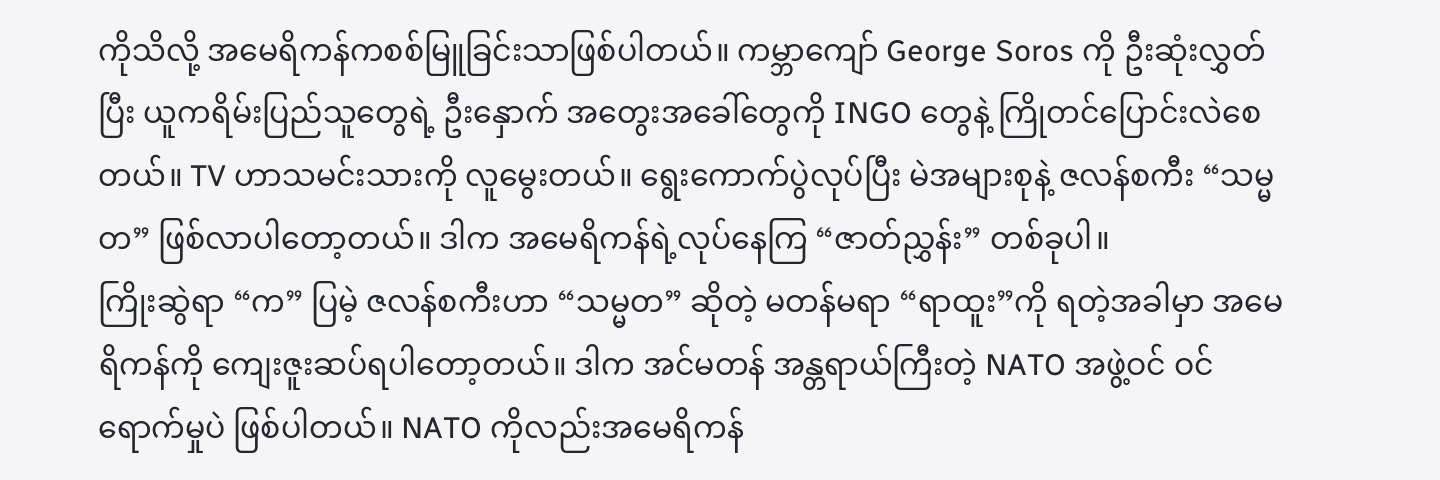ကိုသိလို့ အမေရိကန်ကစစ်မြူခြင်းသာဖြစ်ပါတယ်။ ကမ္ဘာကျော် George Soros ကို ဦးဆုံးလွှတ်ပြီး ယူကရိမ်းပြည်သူတွေရဲ့ ဦးနှောက် အတွေးအခေါ်တွေကို INGO တွေနဲ့ ကြိုတင်ပြောင်းလဲစေတယ်။ TV ဟာသမင်းသားကို လူမွေးတယ်။ ရွေးကောက်ပွဲလုပ်ပြီး မဲအများစုနဲ့ ဇလန်စကီး “သမ္မတ” ဖြစ်လာပါတော့တယ်။ ဒါက အမေရိကန်ရဲ့လုပ်နေကြ “ဇာတ်ညွှန်း” တစ်ခုပါ။
ကြိုးဆွဲရာ “က” ပြမဲ့ ဇလန်စကီးဟာ “သမ္မတ” ဆိုတဲ့ မတန်မရာ “ရာထူး”ကို ရတဲ့အခါမှာ အမေရိကန်ကို ကျေးဇူးဆပ်ရပါတော့တယ်။ ဒါက အင်မတန် အန္တရာယ်ကြီးတဲ့ NATO အဖွဲ့ဝင် ဝင်ရောက်မှုပဲ ဖြစ်ပါတယ်။ NATO ကိုလည်းအမေရိကန်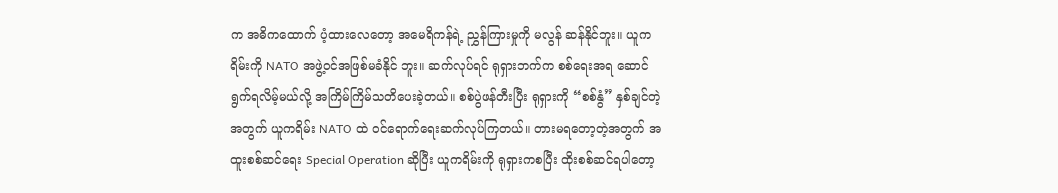က အဓိကထောက် ပံ့ထားလေတော့ အမေရိကန်ရဲ့ ညွှန်ကြားမှုကို မလွန် ဆန်နိုင်ဘူး။ ယူကရိမ်းကို NATO အဖွဲ့ဝင်အဖြစ်မခံနိုင် ဘူး။ ဆက်လုပ်ရင် ရုရှားဘက်က စစ်ရေးအရ ဆောင် ရွက်ရလိမ့်မယ်လို့ အကြိမ်ကြိမ်သတိပေးခဲ့တယ်။ စစ်ပွဲဖန်တီးပြီး ရုရှားကို “စစ်နွံ” နှစ်ချင်တဲ့အတွက် ယူကရိမ်း NATO ထဲ ဝင်ရောက်ရေးဆက်လုပ်ကြတယ်။ တားမရတော့တဲ့အတွက် အထူးစစ်ဆင်ရေး Special Operation ဆိုပြီး ယူကရိမ်းကို ရုရှားကစပြီး ထိုးစစ်ဆင်ရပါတော့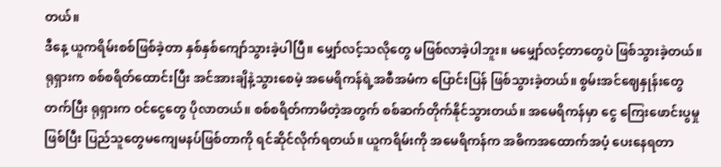တယ်။
ဒီနေ့ ယူကရိမ်းစစ်ဖြစ်ခဲ့တာ နှစ်နှစ်ကျော်သွားခဲ့ပါပြီ။ မျှော်လင့်သလိုတွေ မဖြစ်လာခဲ့ပါဘူး။ မမျှော်လင့်တာတွေပဲ ဖြစ်သွားခဲ့တယ်။ ရုရှားက စစ်စရိတ်ထောင်းပြီး အင်အားချိနဲ့သွားစေမဲ့ အမေရိကန်ရဲ့အစီအမံက ပြောင်းပြန် ဖြစ်သွားခဲ့တယ်။ စွမ်းအင်ဈေနှုန်းတွေတက်ပြီး ရုရှားက ဝင်ငွေတွေ ပိုလာတယ်။ စစ်စရိတ်ကာမိတဲ့အတွက် စစ်ဆက်တိုက်နိုင်သွားတယ်။ အမေရိကန်မှာ ငွေ ကြေးဖောင်းပွမှုဖြစ်ပြီး ပြည်သူတွေမကျေမနပ်ဖြစ်တာကို ရင်ဆိုင်လိုက်ရတယ်။ ယူကရိမ်းကို အမေရိကန်က အဓိကအထောက်အပံ့ ပေးနေရတာ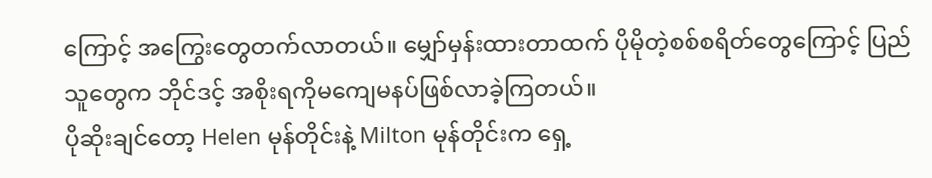ကြောင့် အကြွေးတွေတက်လာတယ်။ မျှော်မှန်းထားတာထက် ပိုမိုတဲ့စစ်စရိတ်တွေကြောင့် ပြည်သူတွေက ဘိုင်ဒင့် အစိုးရကိုမကျေမနပ်ဖြစ်လာခဲ့ကြတယ်။
ပိုဆိုးချင်တော့ Helen မုန်တိုင်းနဲ့ Milton မုန်တိုင်းက ရှေ့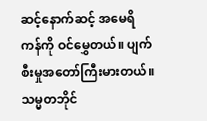ဆင့်နောက်ဆင့် အမေရိကန်ကို ဝင်မွှေတယ်။ ပျက်စီးမှုအတော်ကြီးမားတယ်။ သမ္မတဘိုင်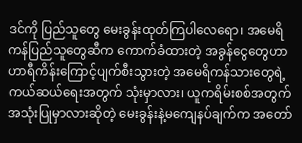ဒင်ကို ပြည်သူတွေ မေးခွန်းထုတ်ကြပါလေရော၊ အမေရိကန်ပြည်သူတွေဆီက ကောက်ခံထားတဲ့ အခွန်ငွေတွေဟာ ဟာရီကိန်းကြောင့်ပျက်စီးသွားတဲ့ အမေရိကန်သားတွေရဲ့ ကယ်ဆယ်ရေးအတွက် သုံးမှာလား၊ ယူကရိမ်းစစ်အတွက်အသုံးပြုမှာလားဆိုတဲ့ မေးခွန်းနဲ့မကျေနပ်ချက်က အတော်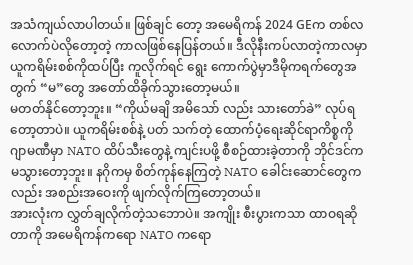အသံကျယ်လာပါတယ်။ ဖြစ်ချင် တော့ အမေရိကန် 2024 GEက တစ်လလောက်ပဲလိုတော့တဲ့ ကာလဖြစ်နေပြန်တယ်။ ဒီလိုနီးကပ်လာတဲ့ကာလမှာ ယူကရိမ်းစစ်ကိုထပ်ပြီး ကူလိုက်ရင် ရွေး ကောက်ပွဲမှာဒီမိုကရက်တွေအတွက် “မ”တွေ အတော်ထိခိုက်သွားတော့မယ်။
မတတ်နိုင်တော့ဘူး။ “ကိုယ်မချိ အမိသော် လည်း သားတော်ခဲ” လုပ်ရတော့တာပဲ။ ယူကရိမ်းစစ်နဲ့ ပတ် သက်တဲ့ ထောက်ပံ့ရေးဆိုင်ရာကိစ္စကိုဂျာမဏီမှာ NATO ထိပ်သီးတွေနဲ့ ကျင်းပဖို့ စီစဉ်ထားခဲ့တာကို ဘိုင်ဒင်က မသွားတော့ဘူး။ နဂိုကမှ စိတ်ကုန်နေကြတဲ့ NATO ခေါင်းဆောင်တွေကလည်း အစည်းအဝေးကို ဖျက်လိုက်ကြတော့တယ်။
အားလုံးက လွှတ်ချလိုက်တဲ့သဘောပဲ။ အကျိုး စီးပွားကသာ ထာဝရဆိုတာကို အမေရိကန်ကရော NATO ကရော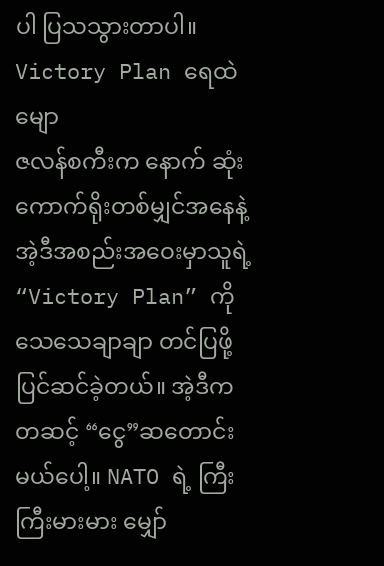ပါ ပြသသွားတာပါ။
Victory Plan ရေထဲမျော
ဇလန်စကီးက နောက် ဆုံး ကောက်ရိုးတစ်မျှင်အနေနဲ့ အဲ့ဒီအစည်းအဝေးမှာသူရဲ့ “Victory Plan” ကို သေသေချာချာ တင်ပြဖို့ ပြင်ဆင်ခဲ့တယ်။ အဲ့ဒီကတဆင့် “ငွေ”ဆတောင်းမယ်ပေါ့။ NATO ရဲ့ ကြီးကြီးမားမား မျှော်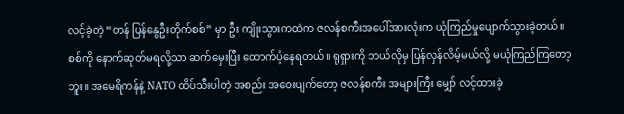လင့်ခဲ့တဲ့ “တန် ပြန်နွေဦးတိုက်စစ်” မှာ ဦး ကျိုးသွားကထဲက ဇလန်စကီးအပေါ်အားလုံးက ယုံကြည်မှုပျောက်သွားခဲ့တယ်။ စစ်ကို နောက်ဆုတ်မရလို့သာ ဆက်မှေးပြီး ထောက်ပံ့နေရတယ်။ ရုရှားကို ဘယ်လိုမှ ပြန်လှန်လိမ့်မယ်လို့ မယုံကြည်ကြတော့ဘူး။ အမေရိကန်နဲ့ NATO ထိပ်သီးပါတဲ့ အစည်း အဝေးပျက်တော့ ဇလန်စကီး အများကြီး မျှော် လင့်ထားခဲ့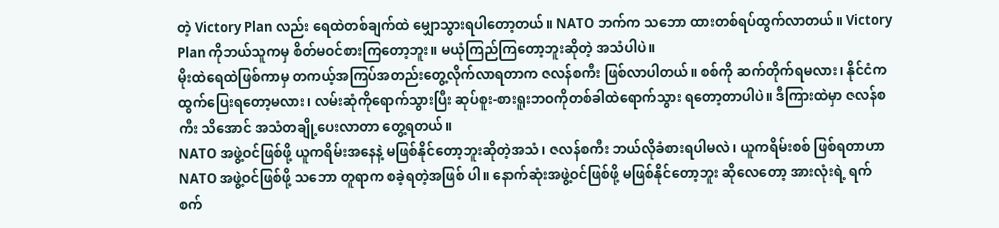တဲ့ Victory Plan လည်း ရေထဲတစ်ချက်ထဲ မျှောသွားရပါတော့တယ်။ NATO ဘက်က သဘော ထားတစ်ရပ်ထွက်လာတယ်။ Victory Plan ကိုဘယ်သူကမှ စိတ်မဝင်စားကြတော့ဘူး။ မယုံကြည်ကြတော့ဘူးဆိုတဲ့ အသံပါပဲ။
မိုးထဲရေထဲဖြစ်ကာမှ တကယ့်အကြပ်အတည်းတွေ့လိုက်လာရတာက ဇလန်စကီး ဖြစ်လာပါတယ်။ စစ်ကို ဆက်တိုက်ရမလား၊ နိုင်ငံကထွက်ပြေးရတော့မလား၊ လမ်းဆုံကိုရောက်သွားပြီး ဆုပ်စူး-စားရူးဘဝကိုတစ်ခါထဲရောက်သွား ရတော့တာပါပဲ။ ဒီကြားထဲမှာ ဇလန်စကီး သိအောင် အသံတချို့ပေးလာတာ တွေ့ရတယ်။
NATO အဖွဲ့ဝင်ဖြစ်ဖို့ ယူကရိမ်းအနေနဲ့ မဖြစ်နိုင်တော့ဘူးဆိုတဲ့အသံ၊ ဇလန်စကီး ဘယ်လိုခံစားရပါမလဲ၊ ယူကရိမ်းစစ် ဖြစ်ရတာဟာ NATO အဖွဲ့ဝင်ဖြစ်ဖို့ သဘော တူရာက စခဲ့ရတဲ့အဖြစ် ပါ။ နောက်ဆုံးအဖွဲ့ဝင်ဖြစ်ဖို့ မဖြစ်နိုင်တော့ဘူး ဆိုလေတော့ အားလုံးရဲ့ ရက်စက်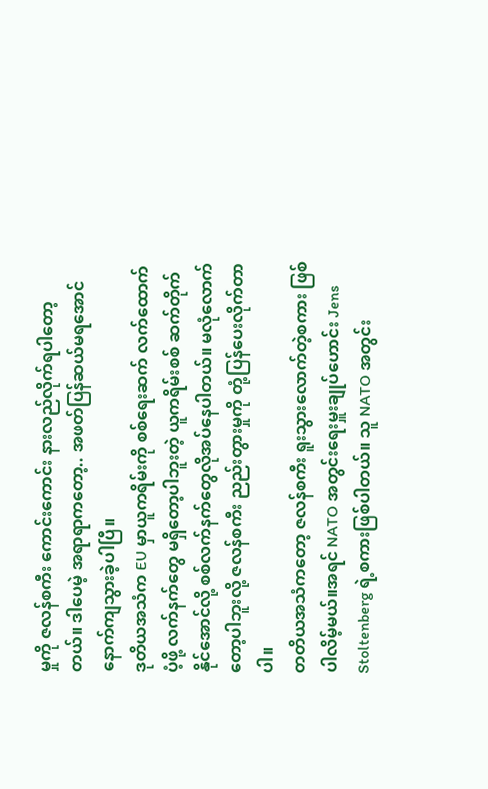မှုကို ဇလန်စကီး ကောင်းကောင်း နားလည်လိုက်ရပါတော့ တယ်။ ဒါပေမဲ့ အရာရာကတော့.. အဖတ်ပြန်ဆယ်မရအောင် နောက်ကျသွားခဲ့ပါပြီ။
ဒုတိယအသံက EU မှာယူကရိမ်းကို စစ်ရေးဆက် လက်ထောက်ပံ့ဖို့ လက်နက်တွေ မရှိတော့ပါဘူးတဲ့ ယူကရိမ်းစစ် ဆက်တိုက်နိုင်အောင်လို့ စစ်လက်နက်တွေလိုအပ်နေပါတယ်။ မလုံလောက်တော့ပါဘူးလို့ ဇလန်စကီး ညည်းတွားမှုကို တုံ့ပြန်ပေးလိုက်တာပါ။
တတိယအသံကတော့ ဇလန်စကီး ရူးသွားလောက်တဲ့စကား ဖြစ်ပါလိမ့်မယ်။အရင် NATO အတွင်းရေးမှူးချုပ်ဟောင်း Jens Stoltenberg ရဲ့စကားဖြစ်ပါတယ်။ သူ NATO အတွင်း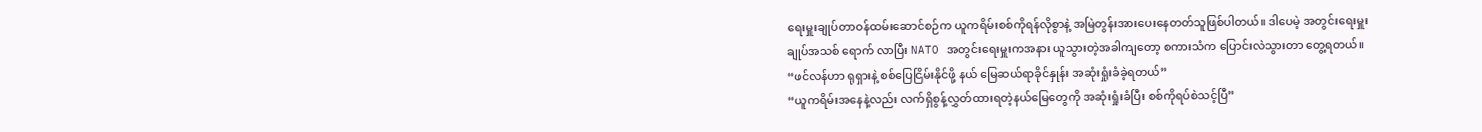ရေးမှူးချုပ်တာဝန်ထမ်းဆောင်စဉ်က ယူကရိမ်းစစ်ကိုရန်လိုစွာနဲ့ အမြဲတွန်းအားပေးနေတတ်သူဖြစ်ပါတယ်။ ဒါပေမဲ့ အတွင်းရေးမှူးချုပ်အသစ် ရောက် လာပြီး NATO အတွင်းရေးမှူးကအနား ယူသွားတဲ့အခါကျတော့ စကားသံက ပြောင်းလဲသွားတာ တွေ့ရတယ်။
“ဖင်လန်ဟာ ရုရှားနဲ့ စစ်ပြေငြိမ်းနိုင်ဖို့ နယ် မြေဆယ်ရာခိုင်နှုန်း အဆုံးရှုံးခံခဲ့ရတယ်”
“ယူကရိမ်းအနေနဲ့လည်း လက်ရှိစွန့်လွှတ်ထားရတဲ့နယ်မြေတွေကို အဆုံးရှုံးခံပြီး စစ်ကိုရပ်စဲသင့်ပြီ”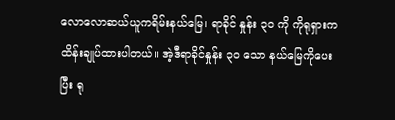လောလောဆယ်ယူကရိမ်းနယ်မြေ၊ ရာခိုင် နှုန်း ၃၀ ကို ကိုရုရှားကထိန်းချုပ်ထားပါတယ်။ အဲ့ဒီရာခိုင်နှုန်း ၃ဝ သော နယ်မြေကိုပေးပြီး ရု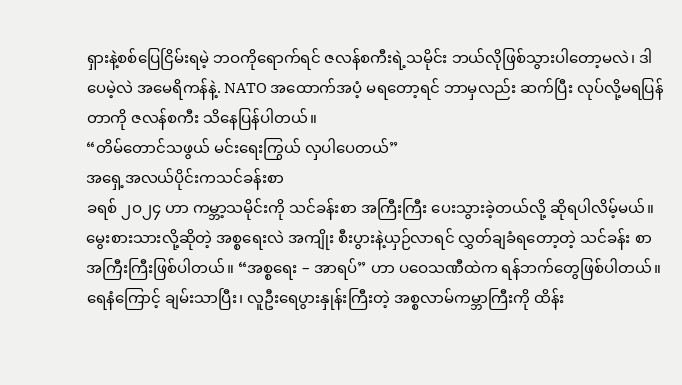ရှားနဲ့စစ်ပြေငြိမ်းရမဲ့ ဘဝကိုရောက်ရင် ဇလန်စကီးရဲ့သမိုင်း ဘယ်လိုဖြစ်သွားပါတော့မလဲ၊ ဒါပေမဲ့လဲ အမေရိကန်နဲ့. NATO အထောက်အပံ့ မရတော့ရင် ဘာမှလည်း ဆက်ပြီး လုပ်လို့မရပြန်တာကို ဇလန်စကီး သိနေပြန်ပါတယ်။
“တိမ်တောင်သဖွယ် မင်းရေးကြွယ် လှပါပေတယ်”
အရှေ့အလယ်ပိုင်းကသင်ခန်းစာ
ခရစ် ၂ဝ၂၄ ဟာ ကမ္ဘာ့သမိုင်းကို သင်ခန်းစာ အကြီးကြီး ပေးသွားခဲ့တယ်လို့ ဆိုရပါလိမ့်မယ်။ မွေးစားသားလို့ဆိုတဲ့ အစ္စရေးလဲ အကျိုး စီးပွားနဲ့ယှဉ်လာရင် လွှတ်ချခံရတော့တဲ့ သင်ခန်း စာအကြီးကြီးဖြစ်ပါတယ်။ “အစ္စရေး – အာရပ်” ဟာ ပဝေသဏီထဲက ရန်ဘက်တွေဖြစ်ပါတယ်။ ရေနံကြောင့် ချမ်းသာပြီး၊ လူဦးရေပွားနှုန်းကြီးတဲ့ အစ္စလာမ်ကမ္ဘာကြီးကို ထိန်း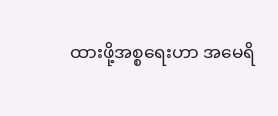ထားဖို့အစ္စရေးဟာ အမေရိ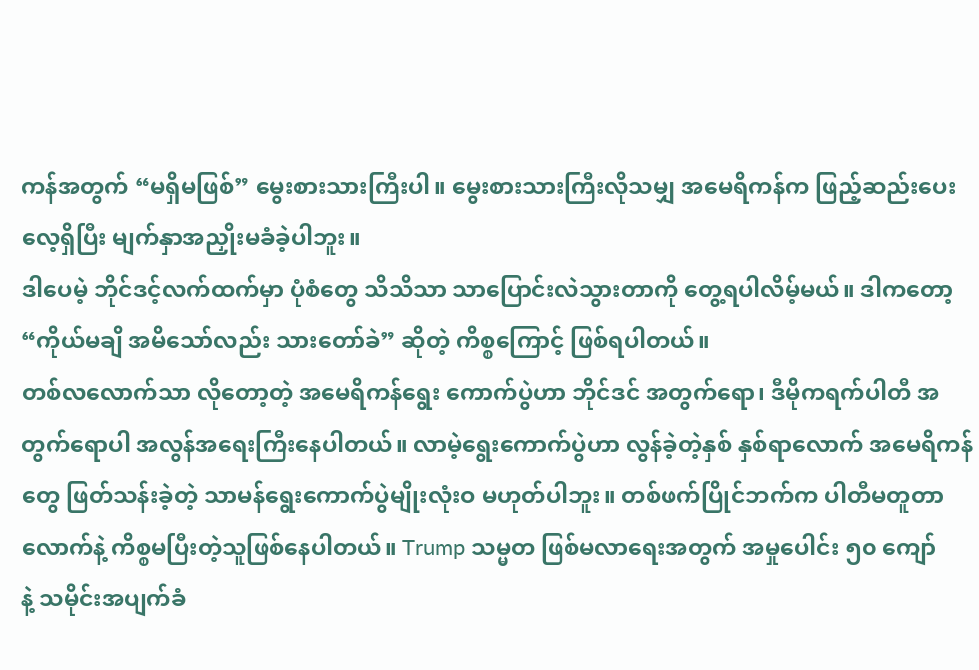ကန်အတွက် “မရှိမဖြစ်” မွေးစားသားကြီးပါ။ မွေးစားသားကြီးလိုသမျှ အမေရိကန်က ဖြည့်ဆည်းပေးလေ့ရှိပြီး မျက်နှာအညှိုးမခံခဲ့ပါဘူး။
ဒါပေမဲ့ ဘိုင်ဒင့်လက်ထက်မှာ ပုံစံတွေ သိသိသာ သာပြောင်းလဲသွားတာကို တွေ့ရပါလိမ့်မယ်။ ဒါကတော့ “ကိုယ်မချိ အမိသော်လည်း သားတော်ခဲ” ဆိုတဲ့ ကိစ္စကြောင့် ဖြစ်ရပါတယ်။
တစ်လလောက်သာ လိုတော့တဲ့ အမေရိကန်ရွေး ကောက်ပွဲဟာ ဘိုင်ဒင် အတွက်ရော၊ ဒီမိုကရက်ပါတီ အတွက်ရောပါ အလွန်အရေးကြီးနေပါတယ်။ လာမဲ့ရွေးကောက်ပွဲဟာ လွန်ခဲ့တဲ့နှစ် နှစ်ရာလောက် အမေရိကန်တွေ ဖြတ်သန်းခဲ့တဲ့ သာမန်ရွေးကောက်ပွဲမျိုးလုံးဝ မဟုတ်ပါဘူး။ တစ်ဖက်ပြိုင်ဘက်က ပါတီမတူတာလောက်နဲ့ ကိစ္စမပြီးတဲ့သူဖြစ်နေပါတယ်။ Trump သမ္မတ ဖြစ်မလာရေးအတွက် အမှုပေါင်း ၅၀ ကျော်
နဲ့ သမိုင်းအပျက်ခံ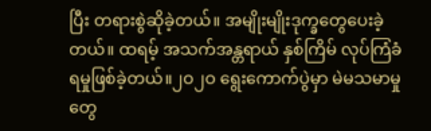ပြီး တရားစွဲဆိုခဲ့တယ်။ အမျိုးမျိုးဒုက္ခတွေပေးခဲ့တယ်။ ထရမ့် အသက်အန္တရာယ် နှစ်ကြိမ် လုပ်ကြံခံရမှုဖြစ်ခဲ့တယ်။၂ဝ၂ဝ ရွေးကောက်ပွဲမှာ မဲမသမာမှုတွေ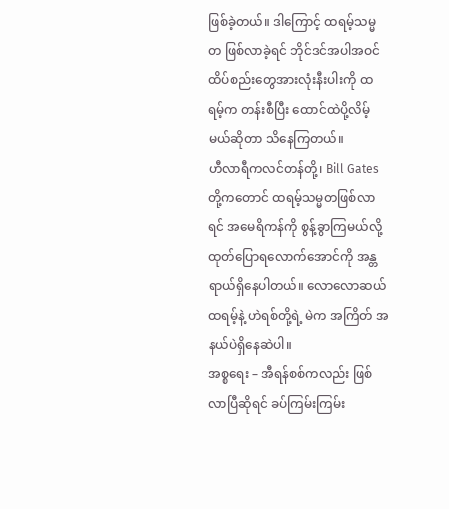ဖြစ်ခဲ့တယ်။ ဒါကြောင့် ထရမ့်သမ္မတ ဖြစ်လာခဲ့ရင် ဘိုင်ဒင်အပါအဝင် ထိပ်စည်းတွေအားလုံးနီးပါးကို ထရမ့်က တန်းစီပြီး ထောင်ထဲပို့လိမ့်မယ်ဆိုတာ သိနေကြတယ်။
ဟီလာရီကလင်တန်တို့၊ Bill Gates တို့ကတောင် ထရမ့်သမ္မတဖြစ်လာရင် အမေရိကန်ကို စွန့်ခွာကြမယ်လို့ ထုတ်ပြောရလောက်အောင်ကို အန္တရာယ်ရှိနေပါတယ်။ လောလောဆယ်ထရမ့်နဲ့ ဟဲရစ်တို့ရဲ့ မဲက အကြိတ် အနယ်ပဲရှိနေဆဲပါ။
အစ္စရေး – အီရန်စစ်ကလည်း ဖြစ် လာပြီဆိုရင် ခပ်ကြမ်းကြမ်း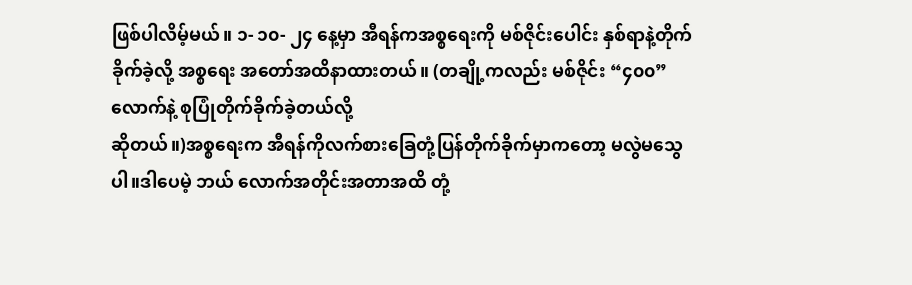ဖြစ်ပါလိမ့်မယ်။ ၁- ၁၀- ၂၄ နေ့မှာ အီရန်ကအစ္စရေးကို မစ်ဇိုင်းပေါင်း နှစ်ရာနဲ့တိုက်ခိုက်ခဲ့လို့ အစ္စရေး အတော်အထိနာထားတယ်။ (တချို့ကလည်း မစ်ဇိုင်း “၄၀၀”လောက်နဲ့ စုပြုံတိုက်ခိုက်ခဲ့တယ်လို့
ဆိုတယ်။)အစ္စရေးက အီရန်ကိုလက်စားခြေတုံ့ပြန်တိုက်ခိုက်မှာကတော့ မလွဲမသွေပါ။ဒါပေမဲ့ ဘယ် လောက်အတိုင်းအတာအထိ တုံ့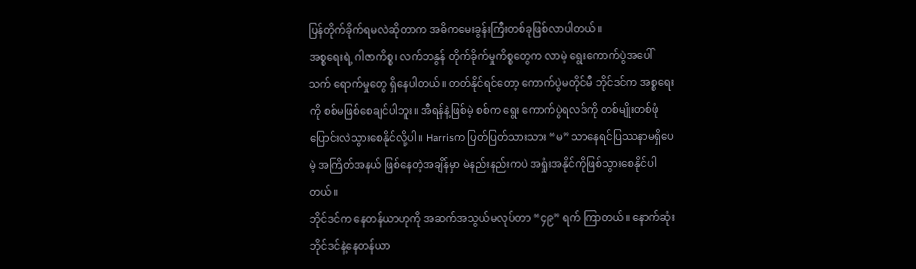ပြန်တိုက်ခိုက်ရမလဲဆိုတာက အဓိကမေးခွန်းကြီးတစ်ခုဖြစ်လာပါတယ်။
အစ္စရေးရဲ့ ဂါဇာကိစ္စ၊ လက်ဘနွန် တိုက်ခိုက်မှုကိစ္စတွေက လာမဲ့ ရွေးကောက်ပွဲအပေါ် သက် ရောက်မှုတွေ ရှိနေပါတယ်။ တတ်နိုင်ရင်တော့ ကောက်ပွဲမတိုင်မီ ဘိုင်ဒင်က အစ္စရေးကို စစ်မဖြစ်စေချင်ပါဘူး။ အီရန်နဲ့ဖြစ်မဲ့ စစ်က ရွေး ကောက်ပွဲရလဒ်ကို တစ်မျိုးတစ်ဖုံ ပြောင်းလဲသွားစေနိုင်လို့ပါ။ Harrisက ပြတ်ပြတ်သားသား “မ” သာနေရင်ပြဿနာမရှိပေမဲ့ အကြိတ်အနယ် ဖြစ်နေတဲ့အချိန်မှာ မဲနည်းနည်းကပဲ အရှုံးအနိုင်ကိုဖြစ်သွားစေနိုင်ပါတယ်။
ဘိုင်ဒင်က နေတန်ယာဟုကို အဆက်အသွယ်မလုပ်တာ “၄၉” ရက် ကြာတယ်။ နောက်ဆုံး ဘိုင်ဒင်နဲ့နေတန်ယာ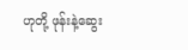ဟုတို့ ဖုန်းနဲ့ဆွေး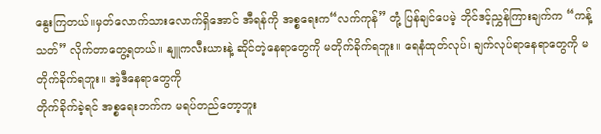နွေးကြတယ်။မှတ်လောက်သားလောက်ရှိအောင် အီရန်ကို အစ္စရေးက“လက်ကုန်” တုံ့ ပြန်ချင်ပေမဲ့ ဘိုင်ဒင့်ညွှန်ကြားချက်က “ကန့်သတ်” လိုက်တာတွေ့ရတယ်။ နျူကလီးယားနဲ့ ဆိုင်တဲ့နေရာတွေကို မတိုက်ခိုက်ရဘူး။ ရေနံထုတ်လုပ်၊ ချက်လုပ်ရာနေရာတွေကို မတိုက်ခိုက်ရဘူး။ အဲ့ဒီနေရာတွေကို
တိုက်ခိုက်ခဲ့ရင် အစ္စရေးဘက်က မရပ်တည်တော့ဘူး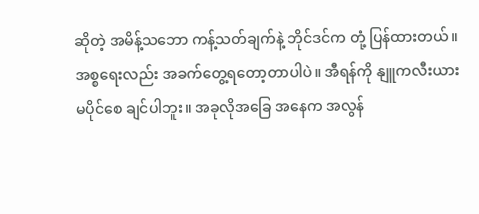ဆိုတဲ့ အမိန့်သဘော ကန့်သတ်ချက်နဲ့ ဘိုင်ဒင်က တုံ့ ပြန်ထားတယ်။
အစ္စရေးလည်း အခက်တွေ့ရတော့တာပါပဲ။ အီရန်ကို နျူကလီးယားမပိုင်စေ ချင်ပါဘူး။ အခုလိုအခြေ အနေက အလွန်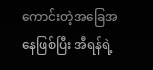ကောင်းတဲ့အခြေအနေဖြစ်ပြီး အီရန်ရဲ့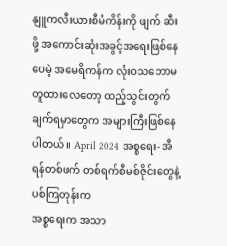နျူကလီးယားစီမံကိန်းကို ဖျက် ဆီးဖို့ အကောင်းဆုံးအခွင့်အရေးဖြစ်နေပေမဲ့ အမေရိကန်က လုံးဝသဘောမတူထားလေတော့ ထည့်သွင်းတွက်ချက်ရမှာတွေက အများကြီးဖြစ်နေပါတယ်။ April 2024 အစ္စရေး- အီရန်တစ်ဖက် တစ်ရက်စီမစ်ဇိုင်းတွေနဲ့ ပစ်ကြတုန်းက
အစ္စရေးက အသာ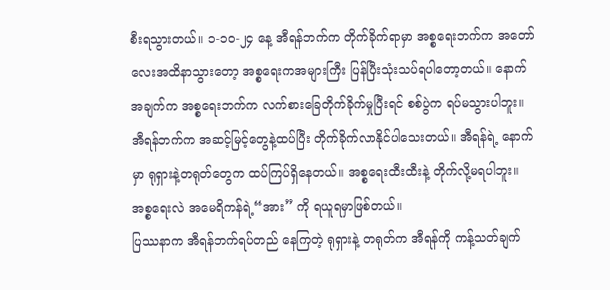စီးရသွားတယ်။ ၁-၁ဝ-၂၄ နေ့ အီရန်ဘက်က တိုက်ခိုက်ရာမှာ အစ္စရေးဘက်က အတော်လေးအထိနာသွားတော့ အစ္စရေးကအများကြီး ပြန်ပြီးသုံးသပ်ရပါတော့တယ်။ နောက်အချက်က အစ္စရေးဘက်က လက်စားခြေတိုက်ခိုက်မှုပြီးရင် စစ်ပွဲက ရပ်မသွားပါဘူး။ အီရန်ဘက်က အဆင့်မြင့်တွေနဲ့ထပ်ပြီး တိုက်ခိုက်လာနိုင်ပါသေးတယ်။ အီရန်ရဲ့ နောက်မှာ ရုရှားနဲ့တရုတ်တွေက ထပ်ကြပ်ရှိနေတယ်။ အစ္စရေးထီးထီးနဲ့ တိုက်လို့မရပါဘူး။ အစ္စရေးလဲ အမေရိကန်ရဲ့“အား” ကို ရယူရမှာဖြစ်တယ်။
ပြဿနာက အီရန်ဘက်ရပ်တည် နေကြတဲ့ ရုရှားနဲ့ တရုတ်က အီရန်ကို ကန့်သတ်ချက်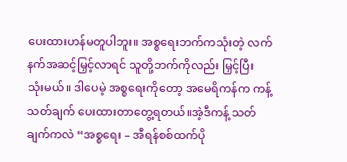ပေးထားဟန်မတူပါဘူး။ အစ္စရေးဘက်ကသုံးတဲ့ လက်နက်အဆင့်မြှင့်လာရင် သူတို့ဘက်ကိုလည်း မြှင့်ပြီး သုံးမယ်။ ဒါပေမဲ့ အစ္စရေးကိုတော့ အမေရိကန်က ကန့်သတ်ချက် ပေးထားတာတွေ့ရတယ်။အဲ့ဒီကန့် သတ်ချက်ကလဲ “အစ္စရေး – အီရန်စစ်ထက်ပို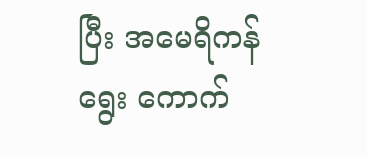ပြီး အမေရိကန် ရွေး ကောက်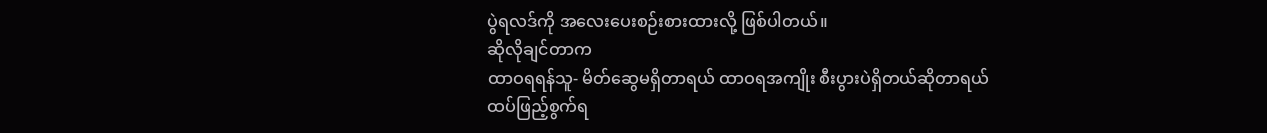ပွဲရလဒ်ကို အလေးပေးစဉ်းစားထားလို့ ဖြစ်ပါတယ်။
ဆိုလိုချင်တာက
ထာဝရရန်သူ- မိတ်ဆွေမရှိတာရယ် ထာဝရအကျိုး စီးပွားပဲရှိတယ်ဆိုတာရယ် ထပ်ဖြည့်စွက်ရ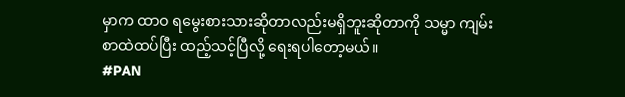မှာက ထာဝ ရမွေးစားသားဆိုတာလည်းမရှိဘူးဆိုတာကို သမ္မာ ကျမ်းစာထဲထပ်ပြီး ထည့်သင့်ပြီလို့ ရေးရပါတော့မယ်။
#PAN